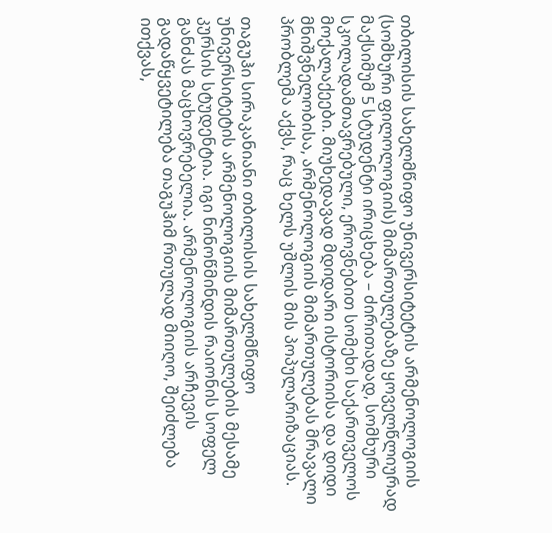თბილისის სახელმწიფო უნივერსიტეტის არმენოლოგიის (სომხური ფილოლოგიის) მიმართულებაზე ყოველწლიურად მაქსიმუმ 5 სტუდენტი ირიცხება – ძირითადად, სომხური სკოლადამთავრებული, ეროვნებით სომეხი საქართველოს მოქალაქეები. მიუხედავად მდიდარი ისტორიისა და დიდი მნიშვნელობისა, არმენოლოგიის მიმართულებას მრავალი პრობლემა აქვს, რაც ხელს უშლის მის პოპულარიზაციას.

თაგუჰი სირაკანიანი თბილისის სახელმწიფო უნივერსიტეტის არმენოლოგიის მიმართულების მესამე კურსის სტუდენტია. იგი ნინოწმინდის რაიონის სოფელ განძას მაცხოვრებელია. არმენოლოგიის არჩევის გადაწყვეტილება თაგუჰიმ რთულად მიიღო, შეიძლება ითქვას,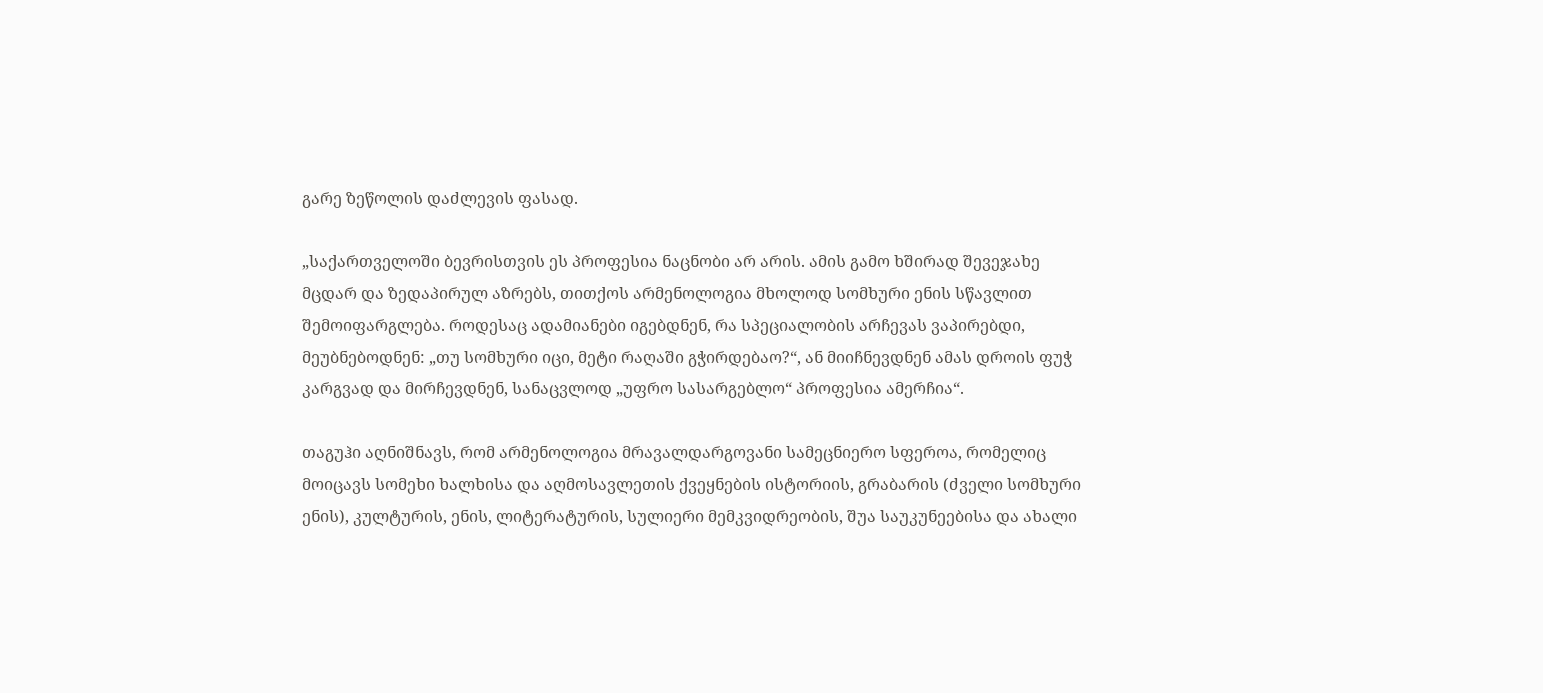გარე ზეწოლის დაძლევის ფასად.

„საქართველოში ბევრისთვის ეს პროფესია ნაცნობი არ არის. ამის გამო ხშირად შევეჯახე მცდარ და ზედაპირულ აზრებს, თითქოს არმენოლოგია მხოლოდ სომხური ენის სწავლით შემოიფარგლება. როდესაც ადამიანები იგებდნენ, რა სპეციალობის არჩევას ვაპირებდი, მეუბნებოდნენ: „თუ სომხური იცი, მეტი რაღაში გჭირდებაო?“, ან მიიჩნევდნენ ამას დროის ფუჭ კარგვად და მირჩევდნენ, სანაცვლოდ „უფრო სასარგებლო“ პროფესია ამერჩია“.

თაგუჰი აღნიშნავს, რომ არმენოლოგია მრავალდარგოვანი სამეცნიერო სფეროა, რომელიც მოიცავს სომეხი ხალხისა და აღმოსავლეთის ქვეყნების ისტორიის, გრაბარის (ძველი სომხური ენის), კულტურის, ენის, ლიტერატურის, სულიერი მემკვიდრეობის, შუა საუკუნეებისა და ახალი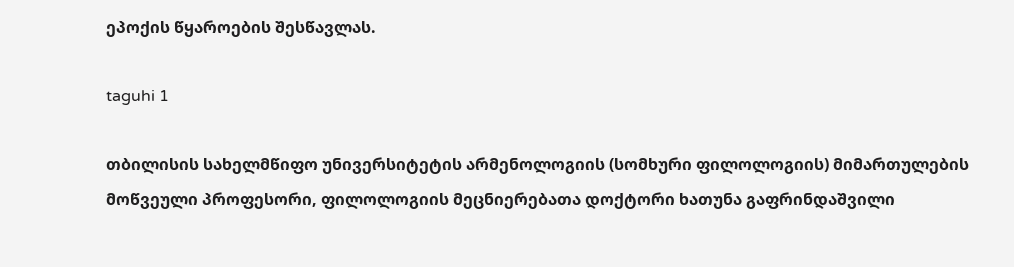ეპოქის წყაროების შესწავლას.

taguhi 1

თბილისის სახელმწიფო უნივერსიტეტის არმენოლოგიის (სომხური ფილოლოგიის) მიმართულების მოწვეული პროფესორი, ფილოლოგიის მეცნიერებათა დოქტორი ხათუნა გაფრინდაშვილი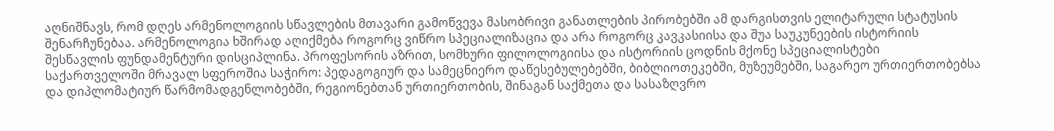აღნიშნავს, რომ დღეს არმენოლოგიის სწავლების მთავარი გამოწვევა მასობრივი განათლების პირობებში ამ დარგისთვის ელიტარული სტატუსის შენარჩუნებაა. არმენოლოგია ხშირად აღიქმება როგორც ვიწრო სპეციალიზაცია და არა როგორც კავკასიისა და შუა საუკუნეების ისტორიის შესწავლის ფუნდამენტური დისციპლინა. პროფესორის აზრით, სომხური ფილოლოგიისა და ისტორიის ცოდნის მქონე სპეციალისტები საქართველოში მრავალ სფეროშია საჭირო: პედაგოგიურ და სამეცნიერო დაწესებულებებში, ბიბლიოთეკებში, მუზეუმებში, საგარეო ურთიერთობებსა და დიპლომატიურ წარმომადგენლობებში, რეგიონებთან ურთიერთობის, შინაგან საქმეთა და სასაზღვრო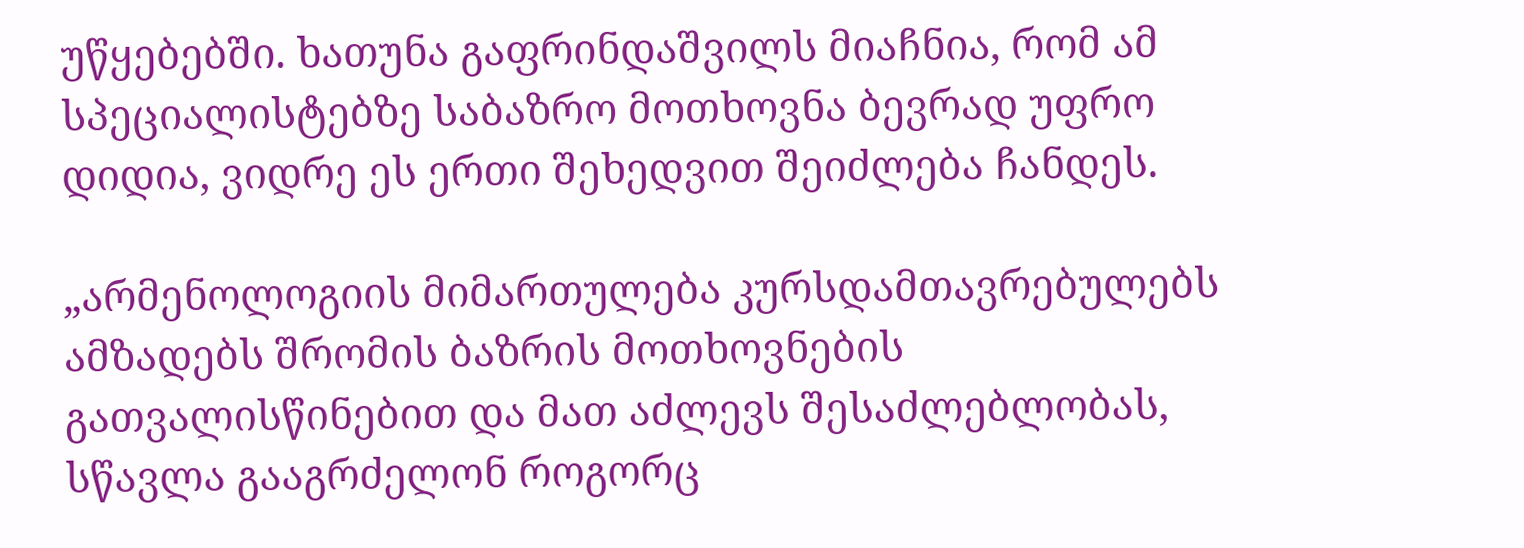უწყებებში. ხათუნა გაფრინდაშვილს მიაჩნია, რომ ამ სპეციალისტებზე საბაზრო მოთხოვნა ბევრად უფრო დიდია, ვიდრე ეს ერთი შეხედვით შეიძლება ჩანდეს.

„არმენოლოგიის მიმართულება კურსდამთავრებულებს ამზადებს შრომის ბაზრის მოთხოვნების გათვალისწინებით და მათ აძლევს შესაძლებლობას, სწავლა გააგრძელონ როგორც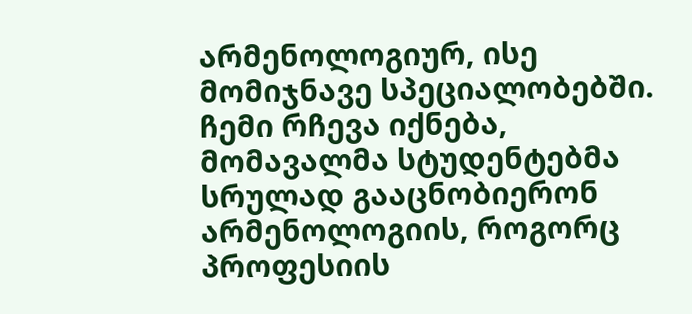არმენოლოგიურ, ისე მომიჯნავე სპეციალობებში. ჩემი რჩევა იქნება, მომავალმა სტუდენტებმა სრულად გააცნობიერონ არმენოლოგიის, როგორც პროფესიის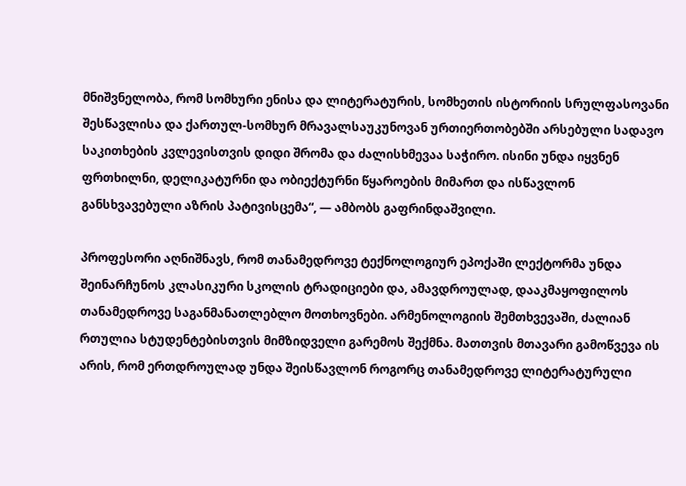მნიშვნელობა, რომ სომხური ენისა და ლიტერატურის, სომხეთის ისტორიის სრულფასოვანი შესწავლისა და ქართულ-სომხურ მრავალსაუკუნოვან ურთიერთობებში არსებული სადავო საკითხების კვლევისთვის დიდი შრომა და ძალისხმევაა საჭირო. ისინი უნდა იყვნენ ფრთხილნი, დელიკატურნი და ობიექტურნი წყაროების მიმართ და ისწავლონ განსხვავებული აზრის პატივისცემა“, — ამბობს გაფრინდაშვილი.

პროფესორი აღნიშნავს, რომ თანამედროვე ტექნოლოგიურ ეპოქაში ლექტორმა უნდა შეინარჩუნოს კლასიკური სკოლის ტრადიციები და, ამავდროულად, დააკმაყოფილოს თანამედროვე საგანმანათლებლო მოთხოვნები. არმენოლოგიის შემთხვევაში, ძალიან რთულია სტუდენტებისთვის მიმზიდველი გარემოს შექმნა. მათთვის მთავარი გამოწვევა ის არის, რომ ერთდროულად უნდა შეისწავლონ როგორც თანამედროვე ლიტერატურული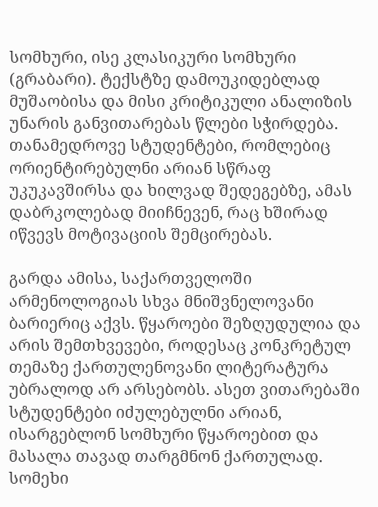სომხური, ისე კლასიკური სომხური (გრაბარი). ტექსტზე დამოუკიდებლად მუშაობისა და მისი კრიტიკული ანალიზის უნარის განვითარებას წლები სჭირდება. თანამედროვე სტუდენტები, რომლებიც ორიენტირებულნი არიან სწრაფ უკუკავშირსა და ხილვად შედეგებზე, ამას დაბრკოლებად მიიჩნევენ, რაც ხშირად იწვევს მოტივაციის შემცირებას.

გარდა ამისა, საქართველოში არმენოლოგიას სხვა მნიშვნელოვანი ბარიერიც აქვს. წყაროები შეზღუდულია და არის შემთხვევები, როდესაც კონკრეტულ თემაზე ქართულენოვანი ლიტერატურა უბრალოდ არ არსებობს. ასეთ ვითარებაში სტუდენტები იძულებულნი არიან, ისარგებლონ სომხური წყაროებით და მასალა თავად თარგმნონ ქართულად. სომეხი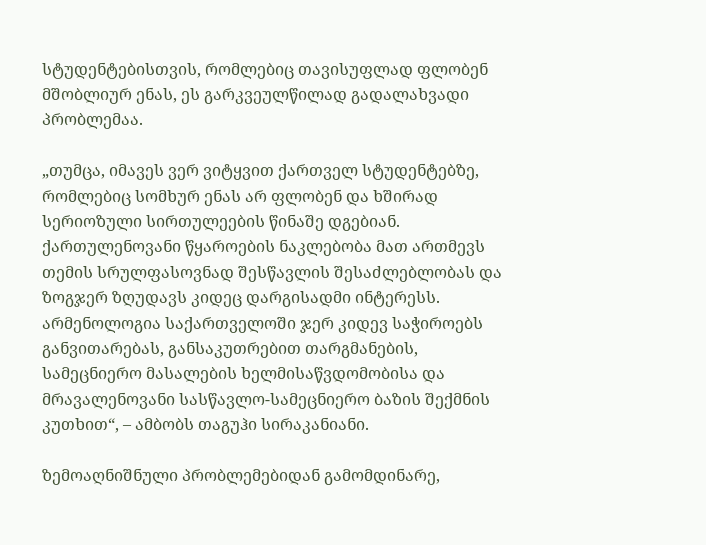სტუდენტებისთვის, რომლებიც თავისუფლად ფლობენ მშობლიურ ენას, ეს გარკვეულწილად გადალახვადი პრობლემაა.

„თუმცა, იმავეს ვერ ვიტყვით ქართველ სტუდენტებზე, რომლებიც სომხურ ენას არ ფლობენ და ხშირად სერიოზული სირთულეების წინაშე დგებიან. ქართულენოვანი წყაროების ნაკლებობა მათ ართმევს თემის სრულფასოვნად შესწავლის შესაძლებლობას და ზოგჯერ ზღუდავს კიდეც დარგისადმი ინტერესს. არმენოლოგია საქართველოში ჯერ კიდევ საჭიროებს განვითარებას, განსაკუთრებით თარგმანების, სამეცნიერო მასალების ხელმისაწვდომობისა და მრავალენოვანი სასწავლო-სამეცნიერო ბაზის შექმნის კუთხით“, – ამბობს თაგუჰი სირაკანიანი.

ზემოაღნიშნული პრობლემებიდან გამომდინარე,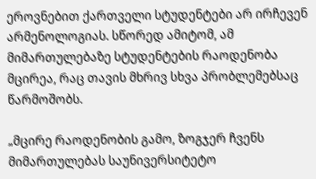ეროვნებით ქართველი სტუდენტები არ ირჩევენ არმენოლოგიას. სწორედ ამიტომ, ამ მიმართულებაზე სტუდენტების რაოდენობა მცირეა, რაც თავის მხრივ სხვა პრობლემებსაც წარმოშობს.

„მცირე რაოდენობის გამო, ზოგჯერ ჩვენს მიმართულებას საუნივერსიტეტო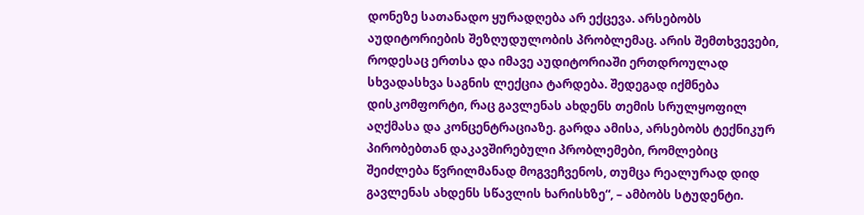დონეზე სათანადო ყურადღება არ ექცევა. არსებობს აუდიტორიების შეზღუდულობის პრობლემაც. არის შემთხვევები, როდესაც ერთსა და იმავე აუდიტორიაში ერთდროულად სხვადასხვა საგნის ლექცია ტარდება. შედეგად იქმნება დისკომფორტი, რაც გავლენას ახდენს თემის სრულყოფილ აღქმასა და კონცენტრაციაზე. გარდა ამისა, არსებობს ტექნიკურ პირობებთან დაკავშირებული პრობლემები, რომლებიც შეიძლება წვრილმანად მოგვეჩვენოს, თუმცა რეალურად დიდ გავლენას ახდენს სწავლის ხარისხზე“, – ამბობს სტუდენტი.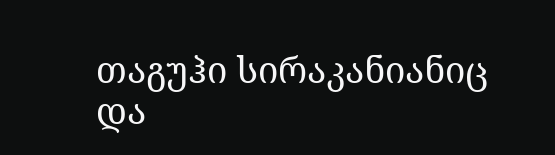თაგუჰი სირაკანიანიც და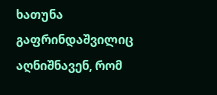ხათუნა გაფრინდაშვილიც აღნიშნავენ, რომ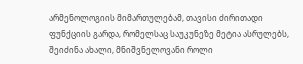არმენოლოგიის მიმართულებამ, თავისი ძირითადი ფუნქციის გარდა, რომელსაც საუკუნეზე მეტია ასრულებს, შეიძინა ახალი, მნიშვნელოვანი როლი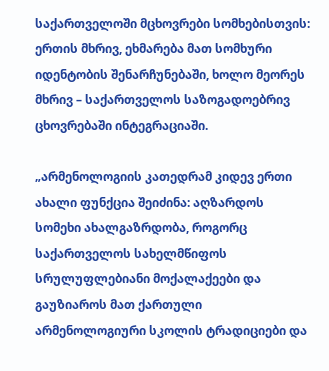საქართველოში მცხოვრები სომხებისთვის: ერთის მხრივ, ეხმარება მათ სომხური იდენტობის შენარჩუნებაში, ხოლო მეორეს მხრივ – საქართველოს საზოგადოებრივ ცხოვრებაში ინტეგრაციაში.

„არმენოლოგიის კათედრამ კიდევ ერთი ახალი ფუნქცია შეიძინა: აღზარდოს სომეხი ახალგაზრდობა, როგორც საქართველოს სახელმწიფოს სრულუფლებიანი მოქალაქეები და გაუზიაროს მათ ქართული არმენოლოგიური სკოლის ტრადიციები და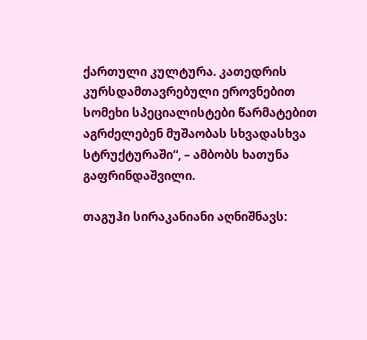ქართული კულტურა. კათედრის კურსდამთავრებული ეროვნებით სომეხი სპეციალისტები წარმატებით აგრძელებენ მუშაობას სხვადასხვა სტრუქტურაში“, – ამბობს ხათუნა გაფრინდაშვილი.

თაგუჰი სირაკანიანი აღნიშნავს: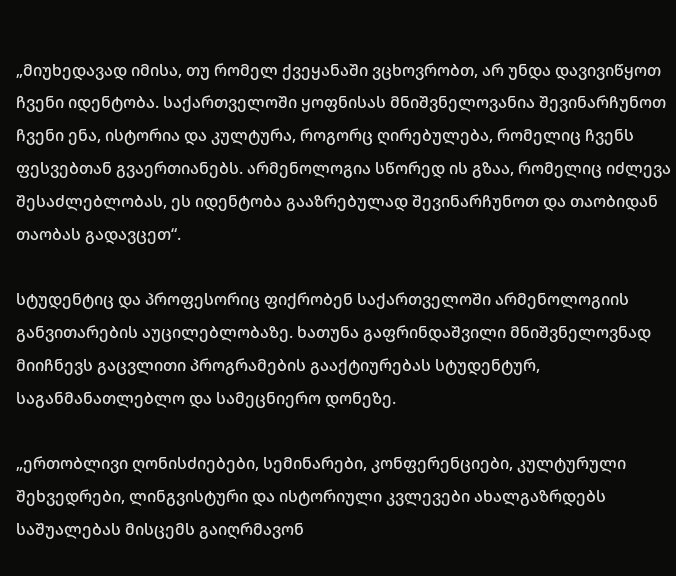„მიუხედავად იმისა, თუ რომელ ქვეყანაში ვცხოვრობთ, არ უნდა დავივიწყოთ ჩვენი იდენტობა. საქართველოში ყოფნისას მნიშვნელოვანია შევინარჩუნოთ ჩვენი ენა, ისტორია და კულტურა, როგორც ღირებულება, რომელიც ჩვენს ფესვებთან გვაერთიანებს. არმენოლოგია სწორედ ის გზაა, რომელიც იძლევა შესაძლებლობას, ეს იდენტობა გააზრებულად შევინარჩუნოთ და თაობიდან თაობას გადავცეთ“.

სტუდენტიც და პროფესორიც ფიქრობენ საქართველოში არმენოლოგიის განვითარების აუცილებლობაზე. ხათუნა გაფრინდაშვილი მნიშვნელოვნად მიიჩნევს გაცვლითი პროგრამების გააქტიურებას სტუდენტურ, საგანმანათლებლო და სამეცნიერო დონეზე.

„ერთობლივი ღონისძიებები, სემინარები, კონფერენციები, კულტურული შეხვედრები, ლინგვისტური და ისტორიული კვლევები ახალგაზრდებს საშუალებას მისცემს გაიღრმავონ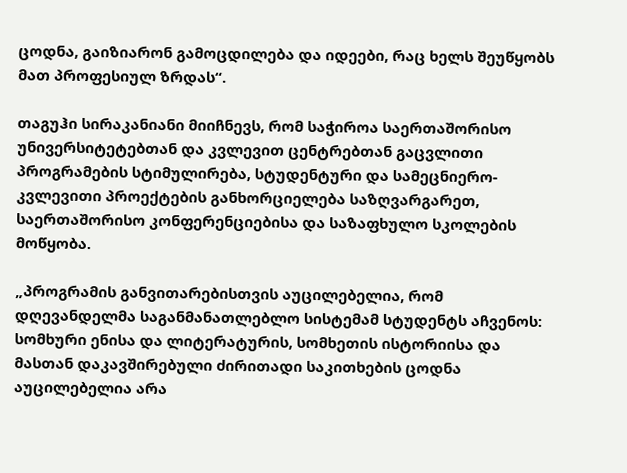ცოდნა, გაიზიარონ გამოცდილება და იდეები, რაც ხელს შეუწყობს მათ პროფესიულ ზრდას“.

თაგუჰი სირაკანიანი მიიჩნევს, რომ საჭიროა საერთაშორისო უნივერსიტეტებთან და კვლევით ცენტრებთან გაცვლითი პროგრამების სტიმულირება, სტუდენტური და სამეცნიერო-კვლევითი პროექტების განხორციელება საზღვარგარეთ, საერთაშორისო კონფერენციებისა და საზაფხულო სკოლების მოწყობა.

„პროგრამის განვითარებისთვის აუცილებელია, რომ დღევანდელმა საგანმანათლებლო სისტემამ სტუდენტს აჩვენოს: სომხური ენისა და ლიტერატურის, სომხეთის ისტორიისა და მასთან დაკავშირებული ძირითადი საკითხების ცოდნა აუცილებელია არა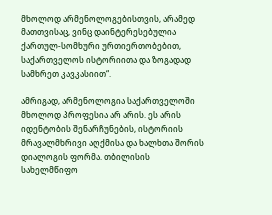მხოლოდ არმენოლოგებისთვის, არამედ მათთვისაც, ვინც დაინტერესებულია ქართულ-სომხური ურთიერთობებით, საქართველოს ისტორიითა და ზოგადად სამხრეთ კავკასიით“.

ამრიგად, არმენოლოგია საქართველოში მხოლოდ პროფესია არ არის. ეს არის იდენტობის შენარჩუნების, ისტორიის მრავალმხრივი აღქმისა და ხალხთა შორის დიალოგის ფორმა. თბილისის სახელმწიფო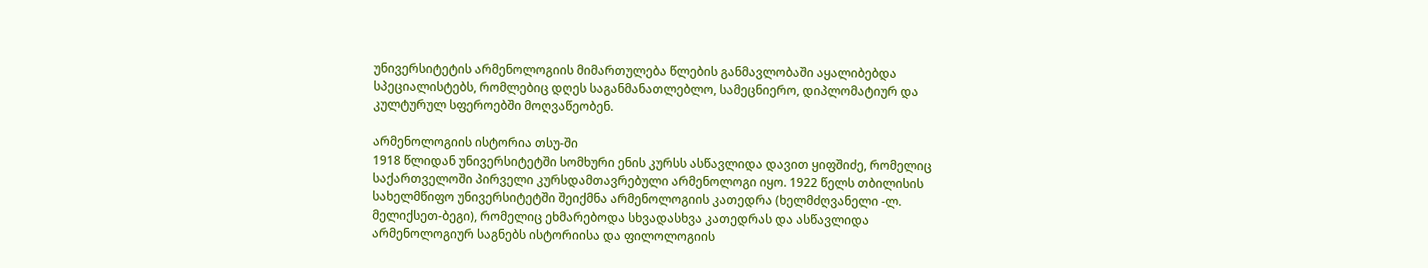უნივერსიტეტის არმენოლოგიის მიმართულება წლების განმავლობაში აყალიბებდა სპეციალისტებს, რომლებიც დღეს საგანმანათლებლო, სამეცნიერო, დიპლომატიურ და კულტურულ სფეროებში მოღვაწეობენ.

არმენოლოგიის ისტორია თსუ-ში
1918 წლიდან უნივერსიტეტში სომხური ენის კურსს ასწავლიდა დავით ყიფშიძე, რომელიც საქართველოში პირველი კურსდამთავრებული არმენოლოგი იყო. 1922 წელს თბილისის სახელმწიფო უნივერსიტეტში შეიქმნა არმენოლოგიის კათედრა (ხელმძღვანელი -ლ. მელიქსეთ-ბეგი), რომელიც ეხმარებოდა სხვადასხვა კათედრას და ასწავლიდა არმენოლოგიურ საგნებს ისტორიისა და ფილოლოგიის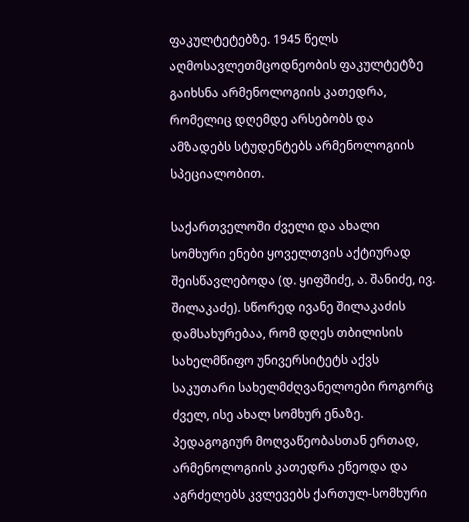ფაკულტეტებზე. 1945 წელს აღმოსავლეთმცოდნეობის ფაკულტეტზე გაიხსნა არმენოლოგიის კათედრა, რომელიც დღემდე არსებობს და ამზადებს სტუდენტებს არმენოლოგიის სპეციალობით.

საქართველოში ძველი და ახალი სომხური ენები ყოველთვის აქტიურად შეისწავლებოდა (დ. ყიფშიძე, ა. შანიძე, ივ. შილაკაძე). სწორედ ივანე შილაკაძის დამსახურებაა, რომ დღეს თბილისის სახელმწიფო უნივერსიტეტს აქვს საკუთარი სახელმძღვანელოები როგორც ძველ, ისე ახალ სომხურ ენაზე. პედაგოგიურ მოღვაწეობასთან ერთად, არმენოლოგიის კათედრა ეწეოდა და აგრძელებს კვლევებს ქართულ-სომხური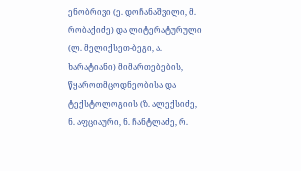ენობრივი (ე. დოჩანაშვილი, მ. რობაქიძე) და ლიტერატურული (ლ. მელიქსეთ-ბეგი, ა. ხარატიანი) მიმართებების, წყაროთმცოდნეობისა და ტექსტოლოგიის (ზ. ალექსიძე, ნ. აფციაური, ნ. ჩანტლაძე, რ.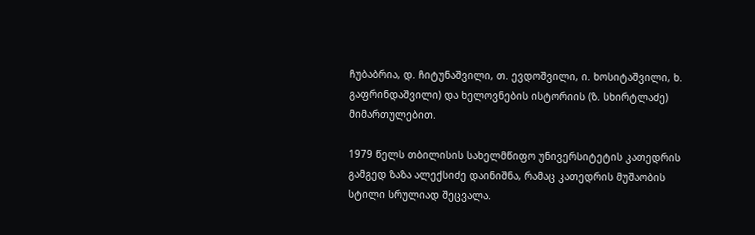ჩუბაბრია, დ. ჩიტუნაშვილი, თ. ევდოშვილი, ი. ხოსიტაშვილი, ხ. გაფრინდაშვილი) და ხელოვნების ისტორიის (ზ. სხირტლაძე) მიმართულებით.

1979 წელს თბილისის სახელმწიფო უნივერსიტეტის კათედრის გამგედ ზაზა ალექსიძე დაინიშნა, რამაც კათედრის მუშაობის სტილი სრულიად შეცვალა.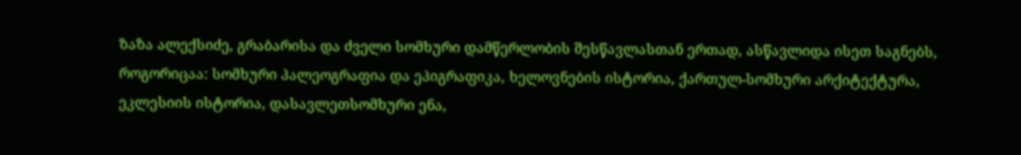ზაზა ალექსიძე, გრაბარისა და ძველი სომხური დამწერლობის შესწავლასთან ერთად, ასწავლიდა ისეთ საგნებს, როგორიცაა: სომხური პალეოგრაფია და ეპიგრაფიკა, ხელოვნების ისტორია, ქართულ-სომხური არქიტექტურა, ეკლესიის ისტორია, დასავლეთსომხური ენა,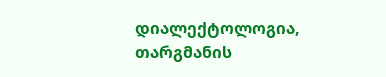დიალექტოლოგია, თარგმანის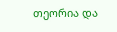თეორია და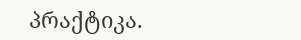პრაქტიკა.